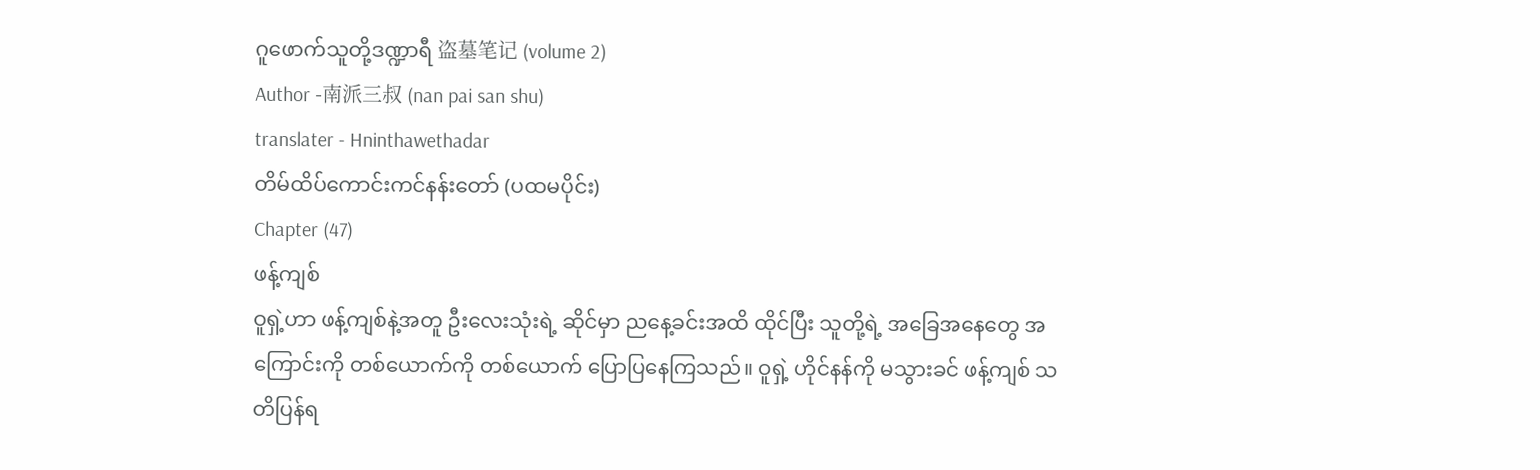ဂူဖောက်သူတို့ဒဏ္ဍာရီ 盗墓笔记 (volume 2)
Author -南派三叔 (nan pai san shu)
translater - Hninthawethadar
တိမ်ထိပ်ကောင်းကင်နန်းတော် (ပထမပိုင်း)
Chapter (47)
ဖန့်ကျစ်
ဝူရှဲ့ဟာ ဖန့်ကျစ်နဲ့အတူ ဦးလေးသုံးရဲ့ ဆိုင်မှာ ညနေ့ခင်းအထိ ထိုင်ပြီး သူတို့ရဲ့ အခြေအနေတွေ အကြောင်းကို တစ်ယောက်ကို တစ်ယောက် ပြောပြနေကြသည်။ ဝူရှဲ့ ဟိုင်နန်ကို မသွားခင် ဖန့်ကျစ် သတိပြန်ရ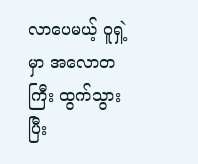လာပေမယ့် ဝူရှဲ့မှာ အလောတကြီး ထွက်သွားပြီး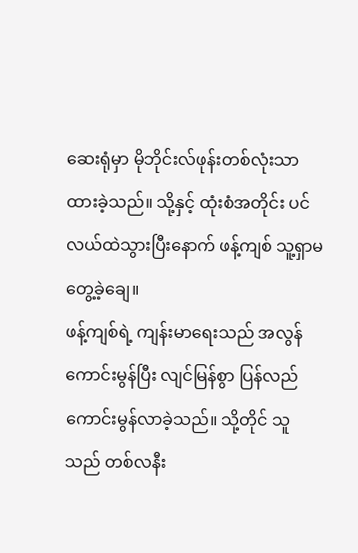ဆေးရုံမှာ မိုဘိုင်းလ်ဖုန်းတစ်လုံးသာ ထားခဲ့သည်။ သို့နှင့် ထုံးစံအတိုင်း ပင်လယ်ထဲသွားပြီးနောက် ဖန့်ကျစ် သူ့ရှာမတွေ့ခဲ့ချေ။
ဖန့်ကျစ်ရဲ့ ကျန်းမာရေးသည် အလွန်ကောင်းမွန်ပြီး လျင်မြန်စွာ ပြန်လည် ကောင်းမွန်လာခဲ့သည်။ သို့တိုင် သူသည် တစ်လနီး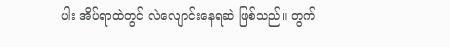ပါး အိပ်ရာထဲတွင် လဲလျောင်းနေရဆဲ ဖြစ်သည်။ တွက်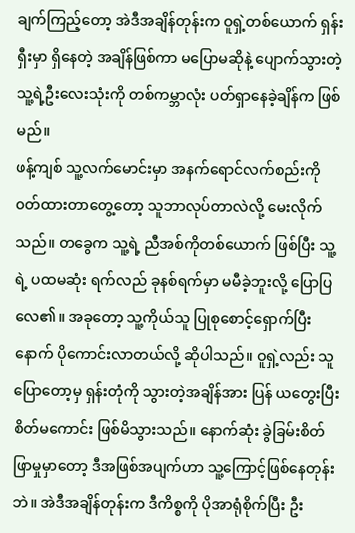ချက်ကြည့်တော့ အဲဒီအချိန်တုန်းက ဝူရှဲ့တစ်ယောက် ရှန်းရှီးမှာ ရှိနေတဲ့ အချိန်ဖြစ်ကာ မပြောမဆိုနဲ့ ပျောက်သွားတဲ့ သူ့ရဲ့ဦးလေးသုံးကို တစ်ကမ္ဘာလုံး ပတ်ရှာနေခဲ့ချိန်က ဖြစ်မည်။
ဖန့်ကျစ် သူ့လက်မောင်းမှာ အနက်ရောင်လက်စည်းကို ၀တ်ထားတာတွေ့တော့ သူဘာလုပ်တာလဲလို့ မေးလိုက်သည်။ တခွေက သူ့ရဲ့ ညီအစ်ကိုတစ်ယောက် ဖြစ်ပြီး သူ့ရဲ့ ပထမဆုံး ရက်လည် ခုနစ်ရက်မှာ မမီခဲ့ဘူးလို့ ပြောပြလေ၏။ အခုတော့ သူ့ကိုယ်သူ ပြုစုစောင့်ရှောက်ပြီးနောက် ပိုကောင်းလာတယ်လို့ ဆိုပါသည်။ ဝူရှဲ့လည်း သူပြောတော့မှ ရှန်းတုံကို သွားတဲ့အချိန်အား ပြန် ယတွေးပြီး စိတ်မကောင်း ဖြစ်မိသွားသည်။ နောက်ဆုံး ခွဲခြမ်းစိတ်ဖြာမှုမှာတော့ ဒီအဖြစ်အပျက်ဟာ သူ့ကြောင့်ဖြစ်နေတုန်းဘဲ။ အဲဒီအချိန်တုန်းက ဒီကိစ္စကို ပိုအာရုံစိုက်ပြီး ဦး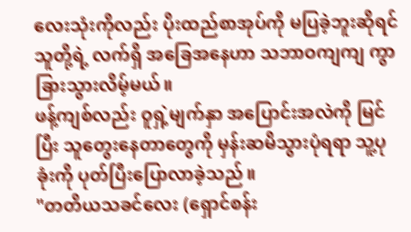လေးသုံးကိုလည်း ပိုးထည်စာအုပ်ကို မပြခဲ့ဘူးဆိုရင် သူတို့ရဲ့ လက်ရှိ အခြေအနေဟာ သဘာဝကျကျ ကွာခြားသွားလိမ့်မယ်။
ဖန့်ကျစ်လည်း ဝူရှဲ့မျက်နှာ အပြောင်းအလဲကို မြင်ပြီး သူတွေးနေတာတွေကို မှန်းဆမိသွားပုံရရာ သူ့ပုခုံးကို ပုတ်ပြီးပြောလာခဲ့သည်။
"တတိယသခင်လေး (ရှောင်စန်း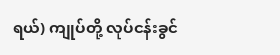ရယ်) ကျုပ်တို့ လုပ်ငန်းခွင်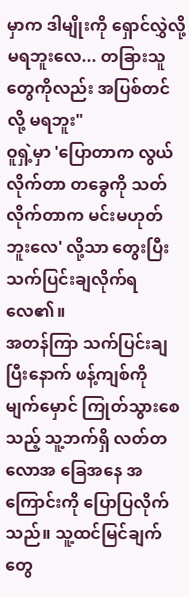မှာက ဒါမျိုးကို ရှောင်လွှဲလို့ မရဘူးလေ... တခြားသူတွေကိုလည်း အပြစ်တင်လို့ မရဘူး"
ဝူရှဲ့မှာ 'ပြောတာက လွယ်လိုက်တာ တခွေကို သတ်လိုက်တာက မင်းမဟုတ်ဘူးလေ' လို့သာ တွေးပြီး သက်ပြင်းချလိုက်ရလေ၏။
အတန်ကြာ သက်ပြင်းချပြီးနောက် ဖန့်ကျစ်ကို မျက်မှောင် ကြုတ်သွားစေသည့် သူ့ဘက်ရှိ လတ်တလောအ ခြေအနေ အကြောင်းကို ပြောပြလိုက်သည်။ သူ့ထင်မြင်ချက်တွေ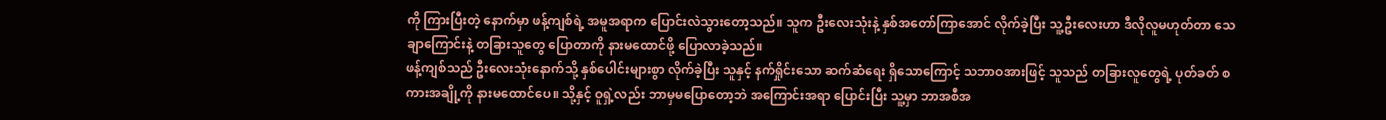ကို ကြားပြီးတဲ့ နောက်မှာ ဖန့်ကျစ်ရဲ့ အမူအရာက ပြောင်းလဲသွားတော့သည်။ သူက ဦးလေးသုံးနဲ့ နှစ်အတော်ကြာအောင် လိုက်ခဲ့ပြီး သူ့ဦးလေးဟာ ဒီလိုလူမဟုတ်တာ သေချာကြောင်းနဲ့ တခြားသူတွေ ပြောတာကို နားမထောင်ဖို့ ပြောလာခဲ့သည်။
ဖန့်ကျစ်သည် ဦးလေးသုံးနောက်သို့ နှစ်ပေါင်းများစွာ လိုက်ခဲ့ပြီး သူနှင့် နက်ရှိုင်းသော ဆက်ဆံရေး ရှိသောကြောင့် သဘာဝအားဖြင့် သူသည် တခြားလူတွေရဲ့ ပုတ်ခတ် စကားအချို့ကို နားမထောင်ပေ။ သို့နှင့် ဝူရှဲ့လည်း ဘာမှမပြောတော့ဘဲ အကြောင်းအရာ ပြောင်းပြီး သူ့မှာ ဘာအစီအ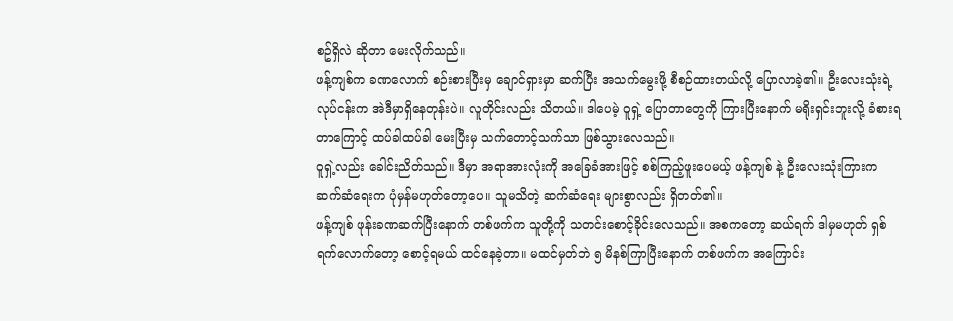စဥ်ရှိလဲ ဆိုတာ မေးလိုက်သည်။
ဖန့်ကျစ်က ခဏလောက် စဉ်းစားပြီးမှ ချောင်ရှားမှာ ဆက်ပြီး အသက်မွေးဖို့ စီစဉ်ထားတယ်လို့ ပြောလာခဲ့၏။ ဦးလေးသုံးရဲ့ လုပ်ငန်းက အဲဒီမှာရှိနေတုန်းပဲ။ လူတိုင်းလည်း သိတယ်။ ဒါပေမဲ့ ဝူရှဲ့ ပြောတာတွေကို ကြားပြီးနောက် မရိုးရှင်းဘူးလို့ ခံစားရတာကြောင့် ထပ်ခါထပ်ခါ မေးပြီးမှ သက်တောင့်သက်သာ ဖြစ်သွားလေသည်။
ဝူရှဲ့လည်း ခေါင်းညိတ်သည်။ ဒီမှာ အရာအားလုံးကို အခြေခံအားဖြင့် စစ်ကြည့်ဖူးပေမယ့် ဖန့်ကျစ် နဲ့ ဦးလေးသုံးကြားက ဆက်ဆံရေးက ပုံမှန်မဟုတ်တော့ပေ။ သူမသိတဲ့ ဆက်ဆံရေး များစွာလည်း ရှိတတ်၏။
ဖန့်ကျစ် ဖုန်းခဏဆက်ပြီးနောက် တစ်ဖက်က သူတို့ကို သတင်းစောင့်ခိုင်းလေသည်။ အစကတော့ ဆယ်ရက် ဒါမှမဟုတ် ရှစ်ရက်လောက်တော့ စောင့်ရမယ် ထင်နေခဲ့တာ။ မထင်မှတ်ဘဲ ၅ မိနစ်ကြာပြီးနောက် တစ်ဖက်က အကြောင်း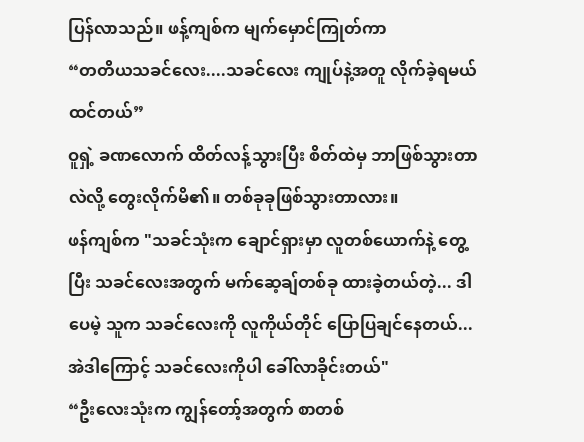ပြန်လာသည်။ ဖန့်ကျစ်က မျက်မှောင်ကြုတ်ကာ
“တတိယသခင်လေး....သခင်လေး ကျုပ်နဲ့အတူ လိုက်ခဲ့ရမယ် ထင်တယ်”
ဝူရှဲ့ ခဏလောက် ထိတ်လန့်သွားပြီး စိတ်ထဲမှ ဘာဖြစ်သွားတာလဲလို့ တွေးလိုက်မိ၏။ တစ်ခုခုဖြစ်သွားတာလား။
ဖန်ကျစ်က "သခင်သုံးက ချောင်ရှားမှာ လူတစ်ယောက်နဲ့ တွေ့ပြီး သခင်လေးအတွက် မက်ဆေ့ချ်တစ်ခု ထားခဲ့တယ်တဲ့... ဒါပေမဲ့ သူက သခင်လေးကို လူကိုယ်တိုင် ပြောပြချင်နေတယ်...အဲဒါကြောင့် သခင်လေးကိုပါ ခေါ်လာခိုင်းတယ်"
“ဦးလေးသုံးက ကျွန်တော့်အတွက် စာတစ်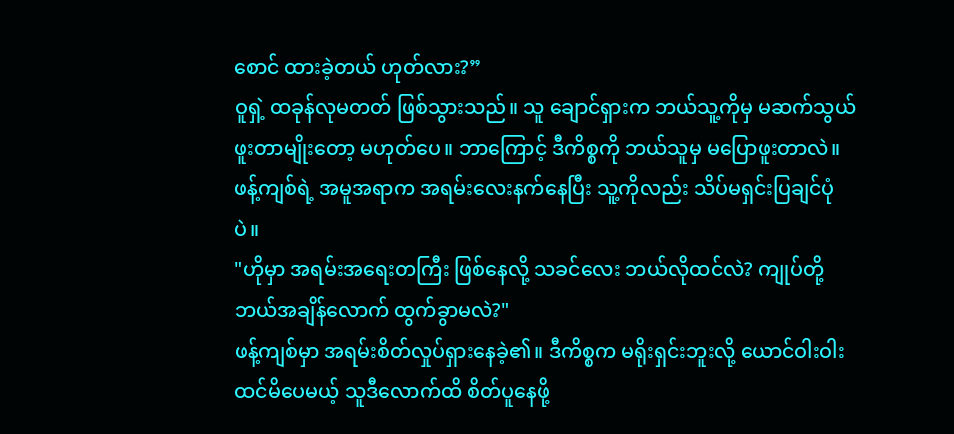စောင် ထားခဲ့တယ် ဟုတ်လား?”
ဝူရှဲ့ ထခုန်လုမတတ် ဖြစ်သွားသည်။ သူ ချောင်ရှားက ဘယ်သူ့ကိုမှ မဆက်သွယ်ဖူးတာမျိုးတော့ မဟုတ်ပေ။ ဘာကြောင့် ဒီကိစ္စကို ဘယ်သူမှ မပြောဖူးတာလဲ။
ဖန့်ကျစ်ရဲ့ အမူအရာက အရမ်းလေးနက်နေပြီး သူ့ကိုလည်း သိပ်မရှင်းပြချင်ပုံပဲ။
"ဟိုမှာ အရမ်းအရေးတကြီး ဖြစ်နေလို့ သခင်လေး ဘယ်လိုထင်လဲ? ကျုပ်တို့ဘယ်အချိန်လောက် ထွက်ခွာမလဲ?"
ဖန့်ကျစ်မှာ အရမ်းစိတ်လှုပ်ရှားနေခဲ့၏။ ဒီကိစ္စက မရိုးရှင်းဘူးလို့ ယောင်ဝါးဝါး ထင်မိပေမယ့် သူဒီလောက်ထိ စိတ်ပူနေဖို့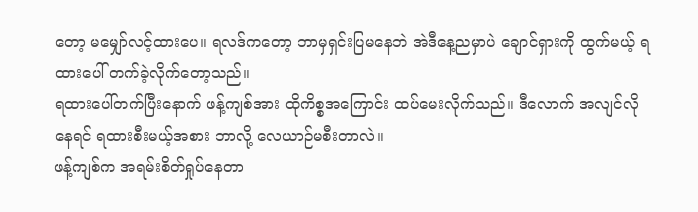တော့ မမျှော်လင့်ထားပေ။ ရလဒ်ကတော့ ဘာမှရှင်းပြမနေဘဲ အဲဒီနေ့ညမှာပဲ ချောင်ရှားကို ထွက်မယ့် ရထားပေါ် တက်ခဲ့လိုက်တော့သည်။
ရထားပေါ်တက်ပြီးနောက် ဖန့်ကျစ်အား ထိုကိစ္စအကြောင်း ထပ်မေးလိုက်သည်။ ဒီလောက် အလျင်လိုနေရင် ရထားစီးမယ့်အစား ဘာလို့ လေယာဉ်မစီးတာလဲ။
ဖန့်ကျစ်က အရမ်းစိတ်ရှုပ်နေတာ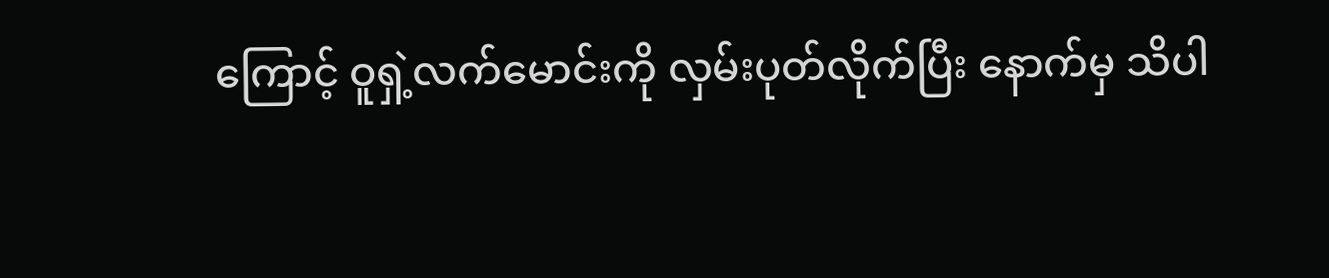ကြောင့် ဝူရှဲ့လက်မောင်းကို လှမ်းပုတ်လိုက်ပြီး နောက်မှ သိပါ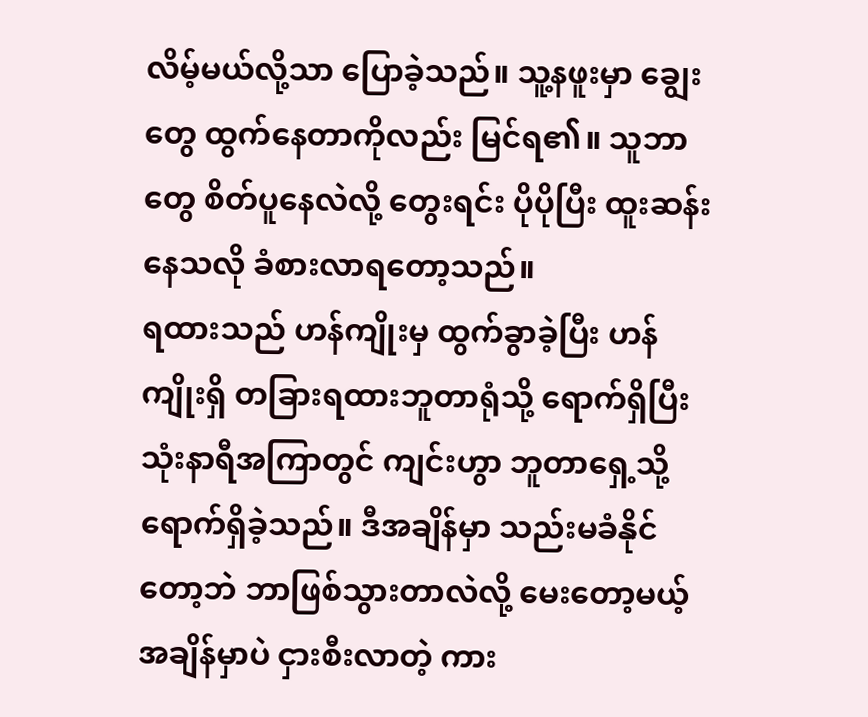လိမ့်မယ်လို့သာ ပြောခဲ့သည်။ သူ့နဖူးမှာ ချွေးတွေ ထွက်နေတာကိုလည်း မြင်ရ၏။ သူဘာတွေ စိတ်ပူနေလဲလို့ တွေးရင်း ပိုပိုပြီး ထူးဆန်းနေသလို ခံစားလာရတော့သည်။
ရထားသည် ဟန်ကျိုးမှ ထွက်ခွာခဲ့ပြီး ဟန်ကျိုးရှိ တခြားရထားဘူတာရုံသို့ ရောက်ရှိပြီး သုံးနာရီအကြာတွင် ကျင်းဟွာ ဘူတာရှေ့သို့ ရောက်ရှိခဲ့သည်။ ဒီအချိန်မှာ သည်းမခံနိုင်တော့ဘဲ ဘာဖြစ်သွားတာလဲလို့ မေးတော့မယ့် အချိန်မှာပဲ ငှားစီးလာတဲ့ ကား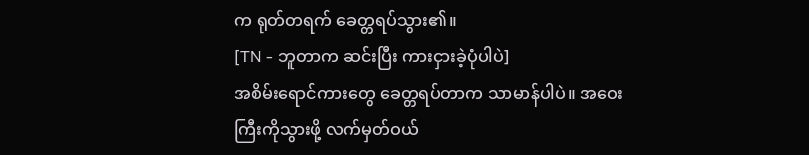က ရုတ်တရက် ခေတ္တရပ်သွား၏။
[TN - ဘူတာက ဆင်းပြီး ကားငှားခဲ့ပုံပါပဲ]
အစိမ်းရောင်ကားတွေ ခေတ္တရပ်တာက သာမာန်ပါပဲ။ အဝေးကြီးကိုသွားဖို့ လက်မှတ်ဝယ်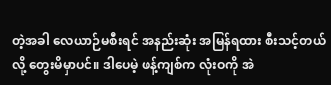တဲ့အခါ လေယာဉ်မစီးရင် အနည်းဆုံး အမြန်ရထား စီးသင့်တယ်လို့ တွေးမိမှာပင်။ ဒါပေမဲ့ ဖန့်ကျစ်က လုံးဝကို အဲ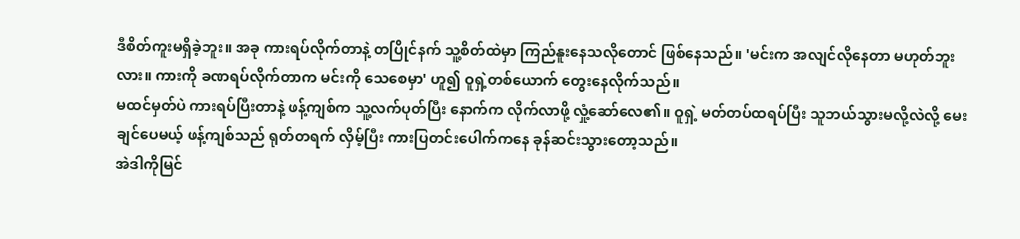ဒီစိတ်ကူးမရှိခဲ့ဘူး။ အခု ကားရပ်လိုက်တာနဲ့ တပြိုင်နက် သူ့စိတ်ထဲမှာ ကြည်နူးနေသလိုတောင် ဖြစ်နေသည်။ 'မင်းက အလျင်လိုနေတာ မဟုတ်ဘူးလား။ ကားကို ခဏရပ်လိုက်တာက မင်းကို သေစေမှာ' ဟူ၍ ဝူရှဲ့တစ်ယောက် တွေးနေလိုက်သည်။
မထင်မှတ်ပဲ ကားရပ်ပြီးတာနဲ့ ဖန့်ကျစ်က သူ့လက်ပုတ်ပြီး နောက်က လိုက်လာဖို့ လှုံ့ဆော်လေ၏။ ဝူရှဲ့ မတ်တပ်ထရပ်ပြီး သူဘယ်သွားမလို့လဲလို့ မေးချင်ပေမယ့် ဖန့်ကျစ်သည် ရုတ်တရက် လှိမ့်ပြီး ကားပြတင်းပေါက်ကနေ ခုန်ဆင်းသွားတော့သည်။
အဲဒါကိုမြင်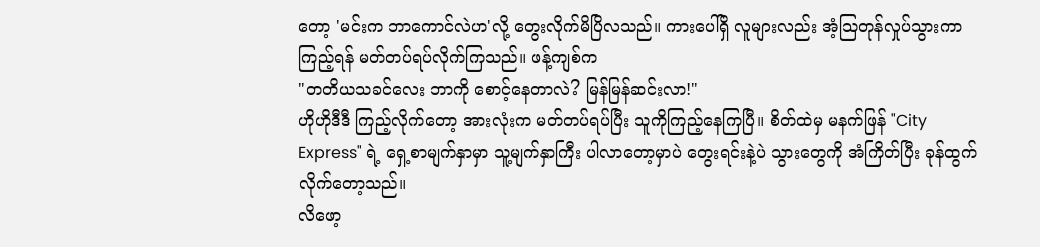တော့ 'မင်းက ဘာကောင်လဲဟ'လို့ တွေးလိုက်မိပြိလသည်။ ကားပေါ်ရှိ လူများလည်း အံ့သြတုန်လှုပ်သွားကာ ကြည့်ရန် မတ်တပ်ရပ်လိုက်ကြသည်။ ဖန့်ကျစ်က
"တတိယသခင်လေး ဘာကို စောင့်နေတာလဲ? မြန်မြန်ဆင်းလာ!"
ဟိုဟိုဒီဒီ ကြည့်လိုက်တော့ အားလုံးက မတ်တပ်ရပ်ပြီး သူကိုကြည့်နေကြပြီ။ စိတ်ထဲမှ မနက်ဖြန် "City Express" ရဲ့ ရှေ့စာမျက်နှာမှာ သူ့မျက်နှာကြီး ပါလာတော့မှာပဲ တွေးရင်းနဲ့ပဲ သွားတွေကို အံကြိတ်ပြီး ခုန်ထွက်လိုက်တော့သည်။
လိဖော့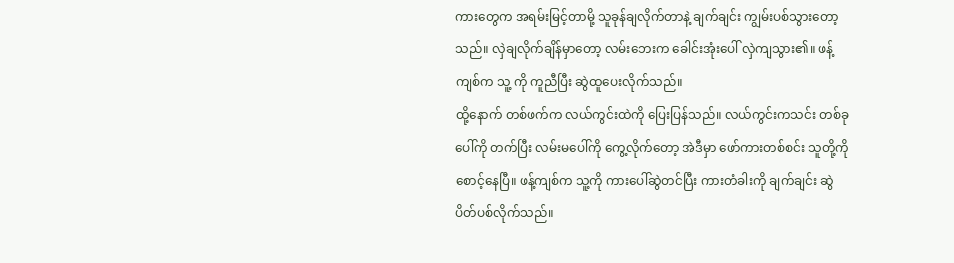ကားတွေက အရမ်းမြင့်တာမို့ သူခုန်ချလိုက်တာနဲ့ ချက်ချင်း ကျွမ်းပစ်သွားတော့သည်။ လှဲချလိုက်ချိန်မှာတော့ လမ်းဘေးက ခေါင်းအုံးပေါ် လှဲကျသွား၏။ ဖန့်ကျစ်က သူ့ ကို ကူညီပြီး ဆွဲထူပေးလိုက်သည်။
ထို့နောက် တစ်ဖက်က လယ်ကွင်းထဲကို ပြေးပြန်သည်။ လယ်ကွင်းကသင်း တစ်ခုပေါ်ကို တက်ပြီး လမ်းမပေါ်ကို ကွေ့လိုက်တော့ အဲဒီမှာ ဖော်ကားတစ်စင်း သူတို့ကို စောင့်နေပြီ။ ဖန့်ကျစ်က သူ့ကို ကားပေါ်ဆွဲတင်ပြီး ကားတံခါးကို ချက်ချင်း ဆွဲပိတ်ပစ်လိုက်သည်။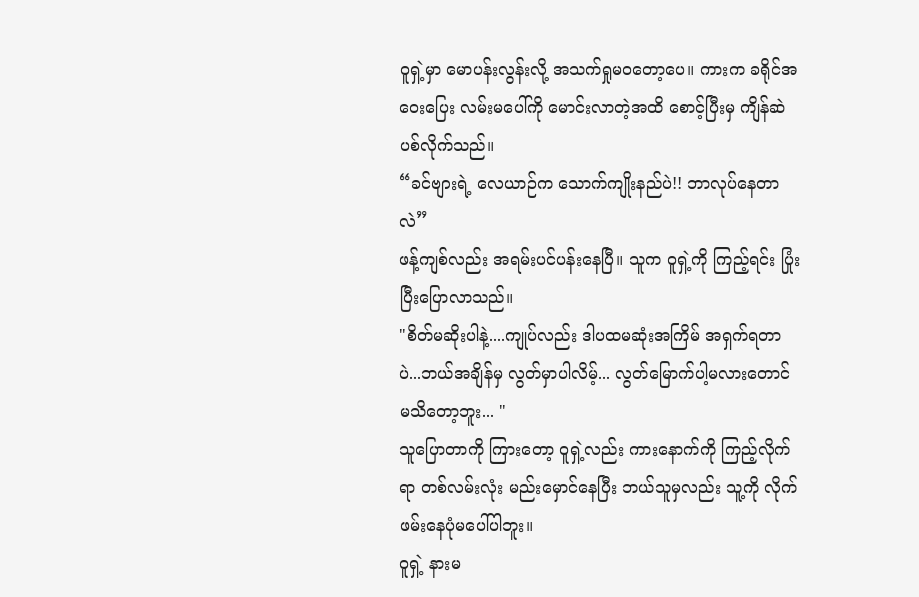ဝူရှဲ့မှာ မောပန်းလွန်းလို့ အသက်ရှုမဝတော့ပေ။ ကားက ခရိုင်အဝေးပြေး လမ်းမပေါ်ကို မောင်းလာတဲ့အထိ စောင့်ပြီးမှ ကျိန်ဆဲပစ်လိုက်သည်။
“ခင်ဗျားရဲ့ လေယာဉ်က သောက်ကျိုးနည်ပဲ!! ဘာလုပ်နေတာလဲ”
ဖန့်ကျစ်လည်း အရမ်းပင်ပန်းနေပြီ။ သူက ဝူရှဲ့ကို ကြည့်ရင်း ပြုံးပြီးပြောလာသည်။
"စိတ်မဆိုးပါနဲ့....ကျုပ်လည်း ဒါပထမဆုံးအကြိမ် အရှက်ရတာပဲ...ဘယ်အချိန်မှ လွတ်မှာပါလိမ့်... လွတ်မြောက်ပါ့မလားတောင် မသိတော့ဘူး... "
သူပြောတာကို ကြားတော့ ဝူရှဲ့လည်း ကားနောက်ကို ကြည့်လိုက်ရာ တစ်လမ်းလုံး မည်းမှောင်နေပြီး ဘယ်သူမှလည်း သူ့ကို လိုက်ဖမ်းနေပုံမပေါ်ပါဘူး။
ဝူရှဲ့ နားမ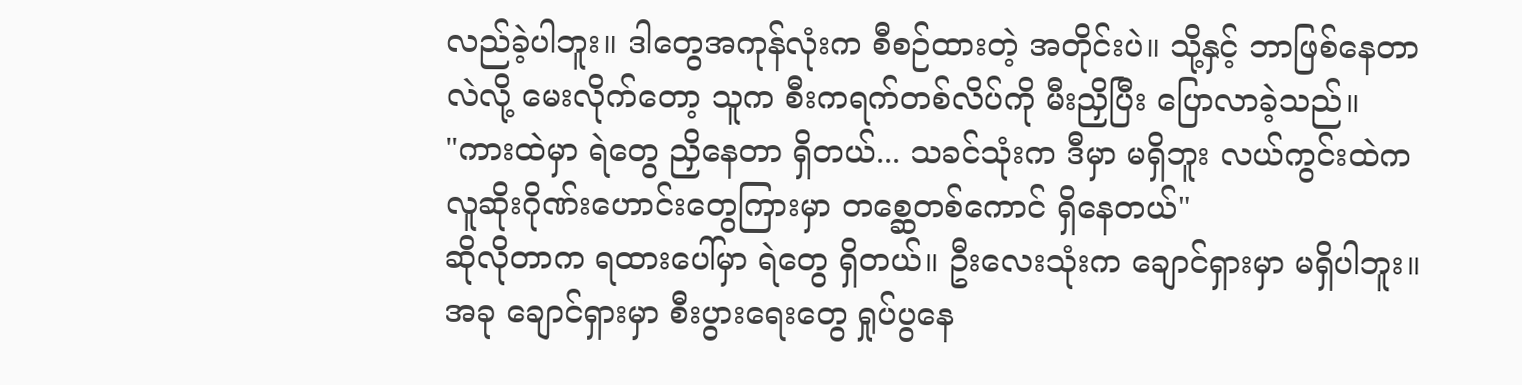လည်ခဲ့ပါဘူး။ ဒါတွေအကုန်လုံးက စီစဉ်ထားတဲ့ အတိုင်းပဲ။ သို့နှင့် ဘာဖြစ်နေတာလဲလို့ မေးလိုက်တော့ သူက စီးကရက်တစ်လိပ်ကို မီးညှိပြီး ပြောလာခဲ့သည်။
"ကားထဲမှာ ရဲတွေ ညှိနေတာ ရှိတယ်... သခင်သုံးက ဒီမှာ မရှိဘူး လယ်ကွင်းထဲက လူဆိုးဂိုဏ်းဟောင်းတွေကြားမှာ တစ္ဆေတစ်ကောင် ရှိနေတယ်"
ဆိုလိုတာက ရထားပေါ်မှာ ရဲတွေ ရှိတယ်။ ဦးလေးသုံးက ချောင်ရှားမှာ မရှိပါဘူး။ အခု ချောင်ရှားမှာ စီးပွားရေးတွေ ရှုပ်ပွနေ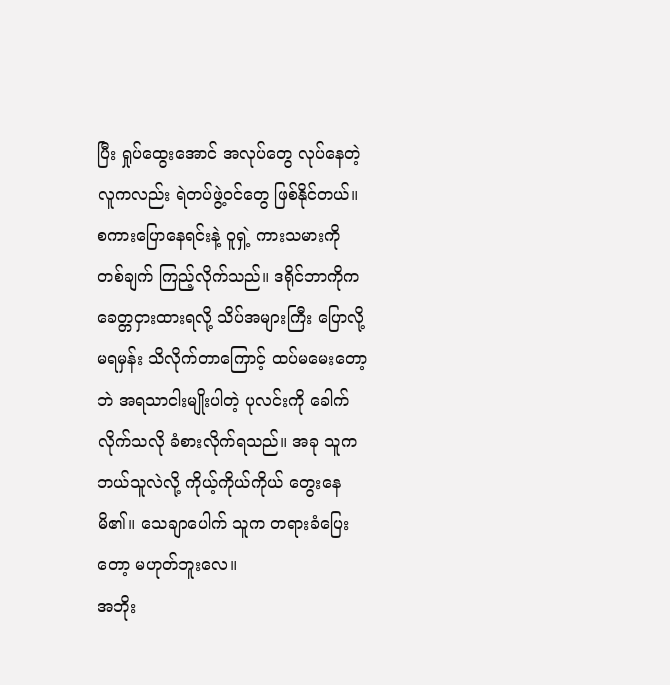ပြီး ရှုပ်ထွေးအောင် အလုပ်တွေ လုပ်နေတဲ့လူကလည်း ရဲတပ်ဖွဲ့ဝင်တွေ ဖြစ်နိုင်တယ်။
စကားပြောနေရင်းနဲ့ ဝူရှဲ့ ကားသမားကို တစ်ချက် ကြည့်လိုက်သည်။ ဒရိုင်ဘာကိုက ခေတ္တငှားထားရလို့ သိပ်အများကြီး ပြောလို့မရမှန်း သိလိုက်တာကြောင့် ထပ်မမေးတော့ဘဲ အရသာငါးမျိုးပါတဲ့ ပုလင်းကို ခေါက်လိုက်သလို ခံစားလိုက်ရသည်။ အခု သူက ဘယ်သူလဲလို့ ကိုယ့်ကိုယ်ကိုယ် တွေးနေမိ၏။ သေချာပေါက် သူက တရားခံပြေးတော့ မဟုတ်ဘူးလေ။
အဘိုး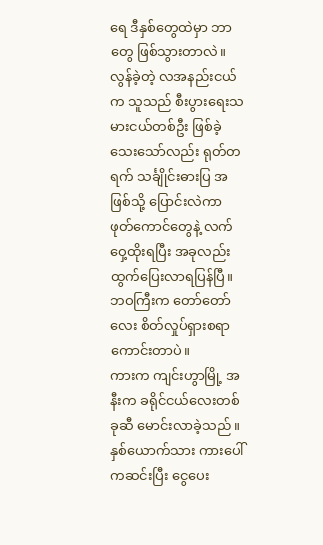ရေ ဒီနှစ်တွေထဲမှာ ဘာတွေ ဖြစ်သွားတာလဲ။ လွန်ခဲ့တဲ့ လအနည်းငယ်က သူသည် စီးပွားရေးသမားငယ်တစ်ဦး ဖြစ်ခဲ့သေးသော်လည်း ရုတ်တရက် သင်္ချိုင်းဓားပြ အဖြစ်သို့ ပြောင်းလဲကာ ဖုတ်ကောင်တွေနဲ့ လက်ဝှေ့ထိုးရပြီး အခုလည်း ထွက်ပြေးလာရပြန်ပြီ။ ဘဝကြီးက တော်တော်လေး စိတ်လှုပ်ရှားစရာ ကောင်းတာပဲ။
ကားက ကျင်းဟွာမြို့ အနီးက ခရိုင်ငယ်လေးတစ်ခုဆီ မောင်းလာခဲ့သည်။ နှစ်ယောက်သား ကားပေါ်ကဆင်းပြီး ငွေပေး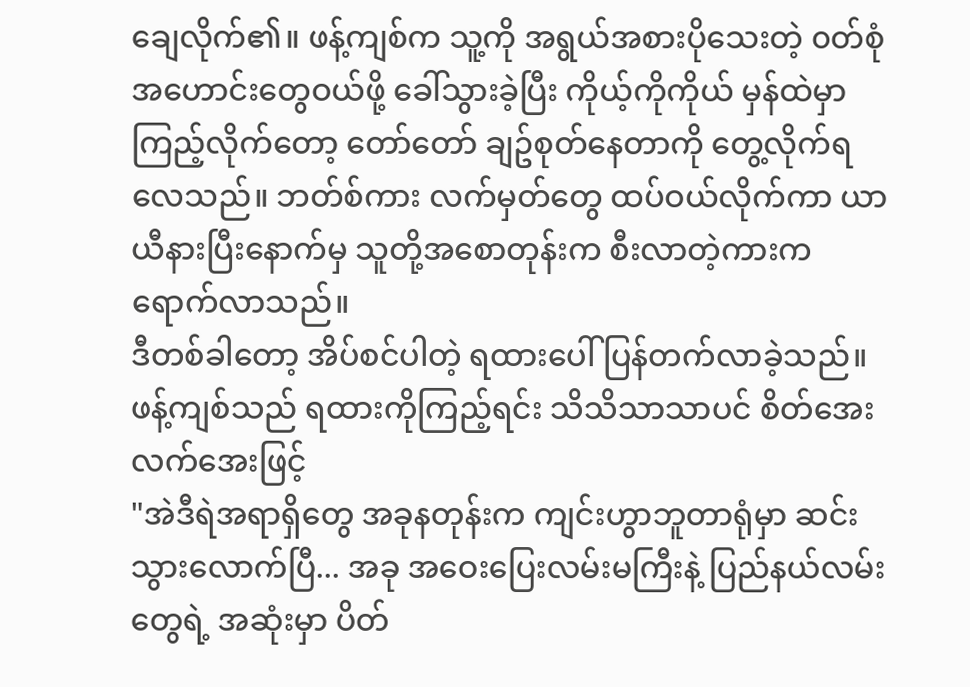ချေလိုက်၏။ ဖန့်ကျစ်က သူ့ကို အရွယ်အစားပိုသေးတဲ့ ၀တ်စုံအဟောင်းတွေဝယ်ဖို့ ခေါ်သွားခဲ့ပြီး ကိုယ့်ကိုကိုယ် မှန်ထဲမှာ ကြည့်လိုက်တော့ တော်တော် ချဥ်စုတ်နေတာကို တွေ့လိုက်ရလေသည်။ ဘတ်စ်ကား လက်မှတ်တွေ ထပ်ဝယ်လိုက်ကာ ယာယီနားပြီးနောက်မှ သူတို့အစောတုန်းက စီးလာတဲ့ကားက ရောက်လာသည်။
ဒီတစ်ခါတော့ အိပ်စင်ပါတဲ့ ရထားပေါ် ပြန်တက်လာခဲ့သည်။ ဖန့်ကျစ်သည် ရထားကိုကြည့်ရင်း သိသိသာသာပင် စိတ်အေးလက်အေးဖြင့်
"အဲဒီရဲအရာရှိတွေ အခုနတုန်းက ကျင်းဟွာဘူတာရုံမှာ ဆင်းသွားလောက်ပြီ... အခု အဝေးပြေးလမ်းမကြီးနဲ့ ပြည်နယ်လမ်းတွေရဲ့ အဆုံးမှာ ပိတ်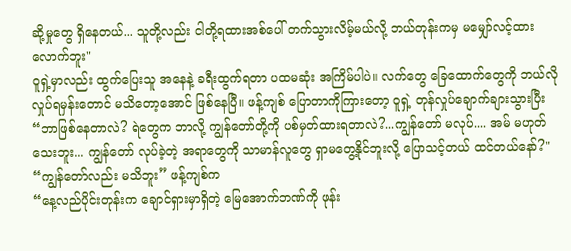ဆို့မှုတွေ ရှိနေတယ်... သူတို့လည်း ငါတို့ရထားအစ်ပေါ် တက်သွားလိမ့်မယ်လို့ ဘယ်တုန်းကမှ မမျှော်လင့်ထားလောက်ဘူး"
ဝူရှဲ့မှာလည်း ထွက်ပြေးသူ အနေနဲ့ ခရီးထွက်ရတာ ပထမဆုံး အကြိမ်ပါပဲ။ လက်တွေ ခြေထောက်တွေကို ဘယ်လို လှုပ်ရမှန်းတောင် မသိတော့အောင် ဖြစ်နေပြီ။ ဖန့်ကျစ် ပြောတာကိုကြားတော့ ဝူရှဲ့ တုန်လှုပ်ချောက်ချားသွားပြီး
“ဘာဖြစ်နေတာလဲ? ရဲတွေက ဘာလို့ ကျွန်တော်တို့ကို ပစ်မှတ်ထားရတာလဲ?...ကျွန်တော် မလုပ်.... အမ် မဟုတ်သေးဘူး... ကျွန်တော် လုပ်ခဲ့တဲ့ အရာတွေကို သာမာန်လူတွေ ရှာမတွေ့နိုင်ဘူးလို့ ပြောသင့်တယ် ထင်တယ်နော်?"
“ကျွန်တော်လည်း မသိဘူး” ဖန့်ကျစ်က
“နေ့လည်ပိုင်းတုန်းက ချောင်ရှားမှာရှိတဲ့ မြေအောက်ဘဏ်ကို ဖုန်း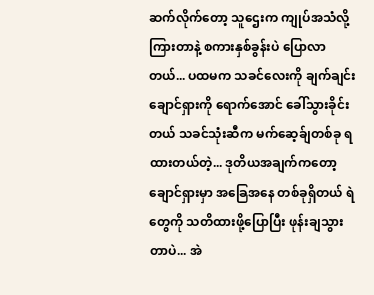ဆက်လိုက်တော့ သူဌေးက ကျုပ်အသံလို့ ကြားတာနဲ့ စကားနှစ်ခွန်းပဲ ပြောလာတယ်... ပထမက သခင်လေးကို ချက်ချင်း ချောင်ရှားကို ရောက်အောင် ခေါ်သွားခိုင်းတယ် သခင်သုံးဆီက မက်ဆေ့ခ်ျတစ်ခု ရထားတယ်တဲ့... ဒုတိယအချက်ကတော့ ချောင်ရှားမှာ အခြေအနေ တစ်ခုရှိတယ် ရဲတွေကို သတိထားဖို့ပြောပြီး ဖုန်းချသွားတာပဲ... အဲ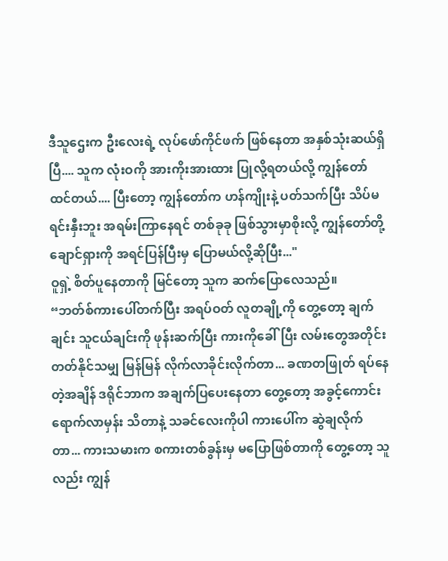ဒီသူဌေးက ဦးလေးရဲ့ လုပ်ဖော်ကိုင်ဖက် ဖြစ်နေတာ အနှစ်သုံးဆယ်ရှိပြီ.... သူက လုံးဝကို အားကိုးအားထား ပြုလို့ရတယ်လို့ ကျွန်တော်ထင်တယ်.... ပြီးတော့ ကျွန်တော်က ဟန်ကျိုးနဲ့ ပတ်သက်ပြီး သိပ်မရင်းနှီးဘူး အရမ်းကြာနေရင် တစ်ခုခု ဖြစ်သွားမှာစိုးလို့ ကျွန်တော်တို့ ချောင်ရှားကို အရင်ပြန်ပြီးမှ ပြောမယ်လို့ဆိုပြီး..."
ဝူရှဲ့ စိတ်ပူနေတာကို မြင်တော့ သူက ဆက်ပြောလေသည်။
“ဘတ်စ်ကားပေါ်တက်ပြီး အရပ်ဝတ် လူတချို့ကို တွေ့တော့ ချက်ချင်း သူငယ်ချင်းကို ဖုန်းဆက်ပြီး ကားကိုခေါ်ပြီး လမ်းတွေအတိုင်း တတ်နိုင်သမျှ မြန်မြန် လိုက်လာခိုင်းလိုက်တာ... ခဏတဖြုတ် ရပ်နေတဲ့အချိန် ဒရိုင်ဘာက အချက်ပြပေးနေတာ တွေ့တော့ အခွင့်ကောင်းရောက်လာမှန်း သိတာနဲ့ သခင်လေးကိုပါ ကားပေါ်က ဆွဲချလိုက်တာ... ကားသမားက စကားတစ်ခွန်းမှ မပြောဖြစ်တာကို တွေ့တော့ သူလည်း ကျွန်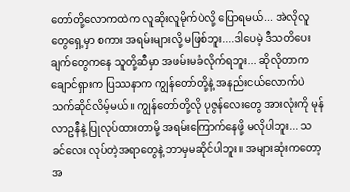တော်တို့လောကထဲက လူဆိုးလူမိုက်ပဲလို့ ပြောရမယ်... အဲလိုလူတွေရှေ့မှာ စကား အရမ်းများလို့ မဖြစ်ဘူး....ဒါပေမဲ့ ဒီသတိပေးချက်တွေကနေ သူတို့ဆီမှာ အဖမ်းမခံလိုက်ရဘူး... ဆိုလိုတာက ချောင်ရှားက ပြဿနာက ကျွန်တော်တို့နဲ့ အနည်းငယ်လောက်ပဲ သက်ဆိုင်လိမ့်မယ်။ ကျွန်တော်တို့လို ပုဇွန်လေးတွေ အားလုံးကို မုန်လာဥနီနဲ့ ပြုလုပ်ထားတာမို့ အရမ်းကြောက်နေဖို့ မလိုပါဘူး... သခင်လေး လုပ်တဲ့အရာတွေနဲ့ ဘာမှမဆိုင်ပါဘူး။ အများဆုံးကတော့ အ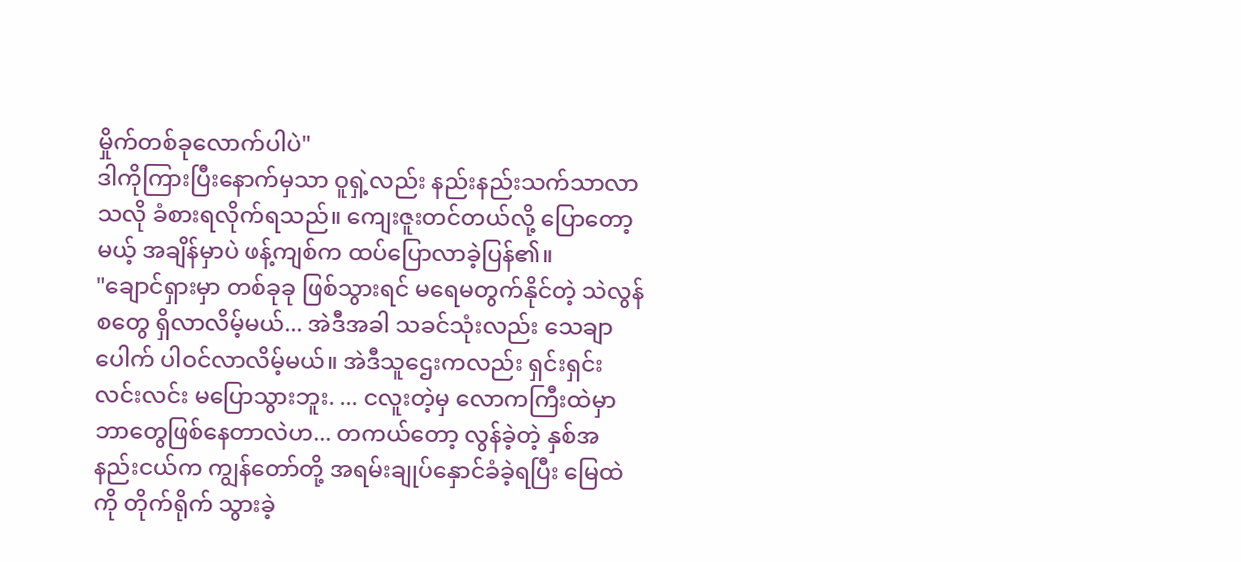မှိုက်တစ်ခုလောက်ပါပဲ"
ဒါကိုကြားပြီးနောက်မှသာ ဝူရှဲ့လည်း နည်းနည်းသက်သာလာသလို ခံစားရလိုက်ရသည်။ ကျေးဇူးတင်တယ်လို့ ပြောတော့မယ့် အချိန်မှာပဲ ဖန့်ကျစ်က ထပ်ပြောလာခဲ့ပြန်၏။
"ချောင်ရှားမှာ တစ်ခုခု ဖြစ်သွားရင် မရေမတွက်နိုင်တဲ့ သဲလွန်စတွေ ရှိလာလိမ့်မယ်... အဲဒီအခါ သခင်သုံးလည်း သေချာပေါက် ပါဝင်လာလိမ့်မယ်။ အဲဒီသူဌေးကလည်း ရှင်းရှင်းလင်းလင်း မပြောသွားဘူး. ... ငလူးတဲ့မှ လောကကြီးထဲမှာ ဘာတွေဖြစ်နေတာလဲဟ... တကယ်တော့ လွန်ခဲ့တဲ့ နှစ်အနည်းငယ်က ကျွန်တော်တို့ အရမ်းချုပ်နှောင်ခံခဲ့ရပြီး မြေထဲကို တိုက်ရိုက် သွားခဲ့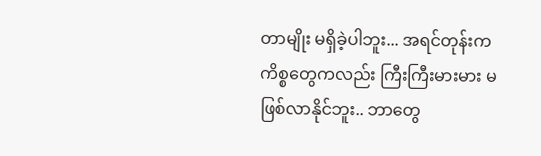တာမျိုး မရှိခဲ့ပါဘူး... အရင်တုန်းက ကိစ္စတွေကလည်း ကြီးကြီးမားမား မဖြစ်လာနိုင်ဘူး.. ဘာတွေ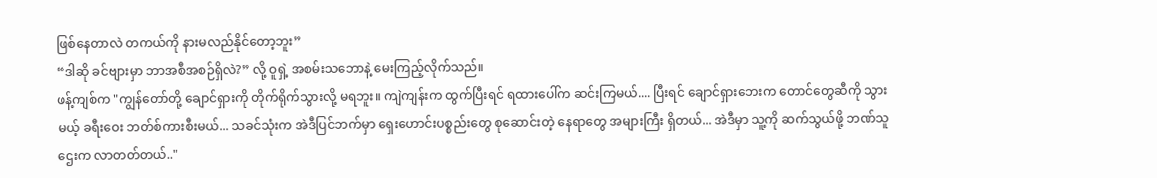ဖြစ်နေတာလဲ တကယ်ကို နားမလည်နိုင်တော့ဘူး”
“ဒါဆို ခင်ဗျားမှာ ဘာအစီအစဉ်ရှိလဲ?” လို့ ဝူရှဲ့ အစမ်းသဘောနဲ့ မေးကြည့်လိုက်သည်။
ဖန့်ကျစ်က "ကျွန်တော်တို့ ချောင်ရှားကို တိုက်ရိုက်သွားလို့ မရဘူး။ ကျဲကျန်းက ထွက်ပြီးရင် ရထားပေါ်က ဆင်းကြမယ်.... ပြီးရင် ချောင်ရှားဘေးက တောင်တွေဆီကို သွားမယ့် ခရီးဝေး ဘတ်စ်ကားစီးမယ်... သခင်သုံးက အဲဒီပြင်ဘက်မှာ ရှေးဟောင်းပစ္စည်းတွေ စုဆောင်းတဲ့ နေရာတွေ အများကြီး ရှိတယ်... အဲဒီမှာ သူ့ကို ဆက်သွယ်ဖို့ ဘဏ်သူဌေးက လာတတ်တယ်.."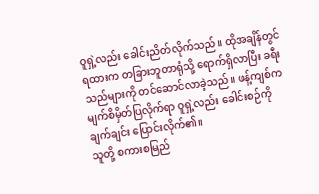ဝူရှဲ့လည်း ခေါင်းညိတ်လိုက်သည်။ ထိုအချိန်တွင် ရထားက တခြားဘူတာရုံသို့ ရောက်ရှိလာပြီး ခရီးသည်များကို တင်ဆောင်လာခဲ့သည်။ ဖန့်ကျစ်က မျက်စိမှိတ်ပြလိုက်ရာ ဝူရှဲ့လည်း ခေါင်းစဉ်ကို ချက်ချင်း ပြောင်းလိုက်၏။
သူတို့ စကားစမြည်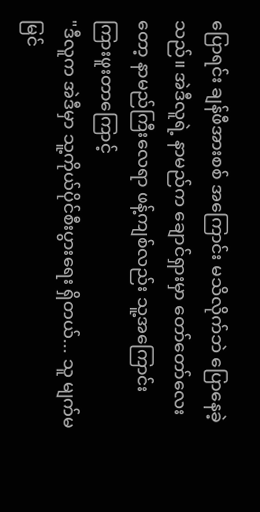ပြောရင်း ချန်ဖီအားစစ် အကြောင်း မသိလိုက်ဘဲ ပြောနေခဲ့သည်။ အဲဒီလူရဲ့ နာမည်က ချောင်ရှားမှာ တော်တော်လေး တော့ နာမည်ကြီးလေရာ ဖန့်ကျစ်လည်း သူ့အကြောင်း ကြားဖူးတာကြောင့်
"ဒီလူက အဲဒီမှာ သူ့ကိုယ်ပိုင်စီးပွားရေး ရှိတယ်... သူ မျက်မမြင်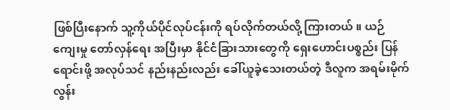ဖြစ်ပြီးနောက် သူ့ကိုယ်ပိုင်လုပ်ငန်းကို ရပ်လိုက်တယ်လို့ ကြားတယ်။ ယဉ်ကျေးမှု တော်လှန်ရေး အပြီးမှာ နိုင်ငံခြားသားတွေကို ရှေးဟောင်းပစ္စည်း ပြန်ရောင်းဖို့ အလုပ်သင် နည်းနည်းလည်း ခေါ်ယူခဲ့သေးတယ်တဲ့ ဒီလူက အရမ်းမိုက်လွန်း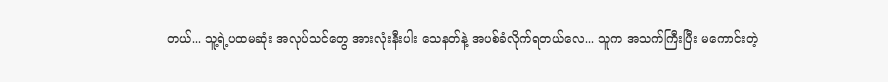တယ်... သူ့ရဲ့ပထမဆုံး အလုပ်သင်တွေ အားလုံးနီးပါး သေနတ်နဲ့ အပစ်ခံလိုက်ရတယ်လေ... သူက အသက်ကြီးပြီး မကောင်းတဲ့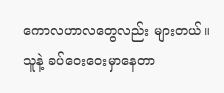ကောလဟာလတွေလည်း များတယ်။ သူနဲ့ ခပ်ဝေးဝေးမှာနေတာ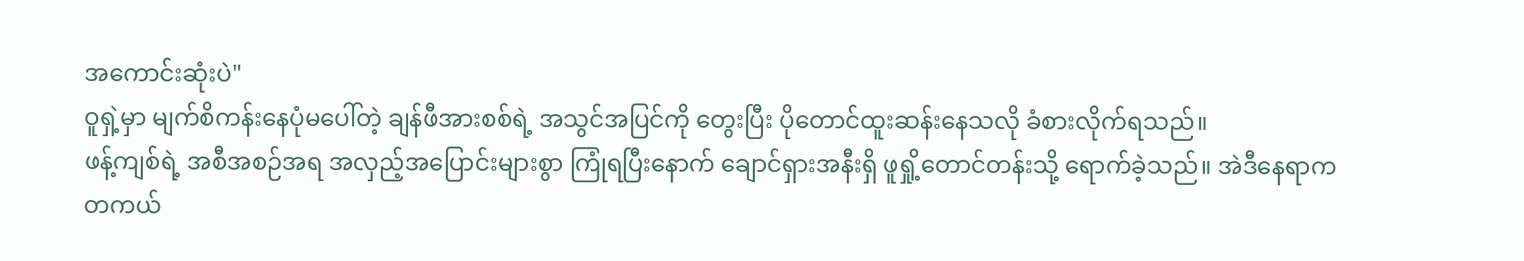အကောင်းဆုံးပဲ"
ဝူရှဲ့မှာ မျက်စိကန်းနေပုံမပေါ်တဲ့ ချန်ဖီအားစစ်ရဲ့ အသွင်အပြင်ကို တွေးပြီး ပိုတောင်ထူးဆန်းနေသလို ခံစားလိုက်ရသည်။
ဖန့်ကျစ်ရဲ့ အစီအစဉ်အရ အလှည့်အပြောင်းများစွာ ကြုံရပြီးနောက် ချောင်ရှားအနီးရှိ ဖူရှို့တောင်တန်းသို့ ရောက်ခဲ့သည်။ အဲဒီနေရာက တကယ်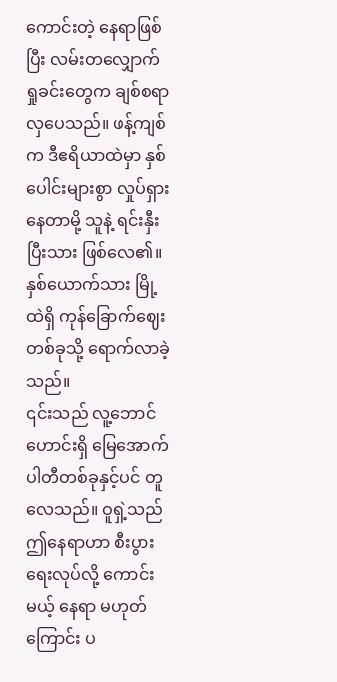ကောင်းတဲ့ နေရာဖြစ်ပြီး လမ်းတလျှောက် ရှုခင်းတွေက ချစ်စရာလှပေသည်။ ဖန့်ကျစ်က ဒီဧရိယာထဲမှာ နှစ်ပေါင်းများစွာ လှုပ်ရှားနေတာမို့ သူနဲ့ ရင်းနှီးပြီးသား ဖြစ်လေ၏။ နှစ်ယောက်သား မြို့ထဲရှိ ကုန်ခြောက်ဈေး တစ်ခုသို့ ရောက်လာခဲ့သည်။
၎င်းသည် လူ့ဘောင်ဟောင်းရှိ မြေအောက်ပါတီတစ်ခုနှင့်ပင် တူလေသည်။ ဝူရှဲ့သည် ဤနေရာဟာ စီးပွားရေးလုပ်လို့ ကောင်းမယ့် နေရာ မဟုတ်ကြောင်း ပ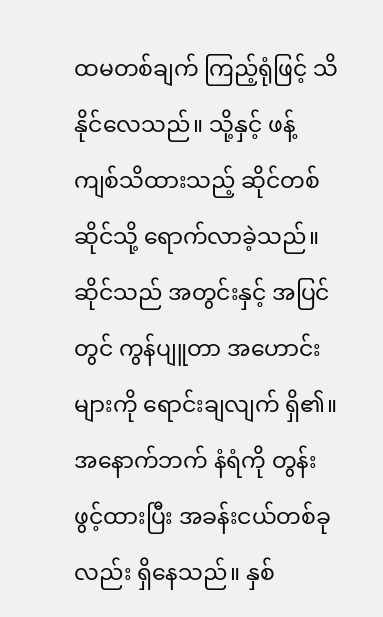ထမတစ်ချက် ကြည့်ရုံဖြင့် သိနိုင်လေသည်။ သို့နှင့် ဖန့်ကျစ်သိထားသည့် ဆိုင်တစ်ဆိုင်သို့ ရောက်လာခဲ့သည်။ ဆိုင်သည် အတွင်းနှင့် အပြင်တွင် ကွန်ပျူတာ အဟောင်းများကို ရောင်းချလျက် ရှိ၏။ အနောက်ဘက် နံရံကို တွန်းဖွင့်ထားပြီး အခန်းငယ်တစ်ခုလည်း ရှိနေသည်။ နှစ်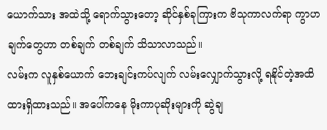ယောက်သား အထဲသို့ ရောက်သွားတော့ ဆိုင်နှစ်ခုကြားက ဗိသုကာလက်ရာ ကွာဟချက်တွေဟာ တစ်ချက် တစ်ချက် သိသာလာသည်။
လမ်းက လူနှစ်ယောက် ဘေးချင်းကပ်လျက် လမ်းလျှောက်သွားလို့ ရနိုင်တဲ့အထိ ထားရှိထားသည်။ အပေါ်ကနေ မိုးကာပုဆိုးများကို ဆွဲချ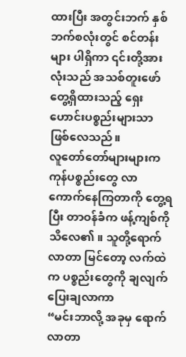ထားပြီး အတွင်းဘက် နှစ်ဘက်စလုံးတွင် စင်တန်းများ ပါရှိကာ ၎င်းတို့အားလုံးသည် အသစ်တူးဖော် တွေ့ရှိထားသည့် ရှေးဟောင်းပစ္စည်းများသာ ဖြစ်လေသည်။
လူတော်တော်များများက ကုန်ပစ္စည်းတွေ လာကောက်နေကြတာကို တွေ့ရပြီး တာဝန်ခံက ဖန့်ကျစ်ကို သိလေ၏။ သူတို့ရောက်လာတာ မြင်တော့ လက်ထဲက ပစ္စည်းတွေကို ချလျက် ပြေးချလာကာ
“မင်းဘာလို့ အခုမှ ရောက်လာတာ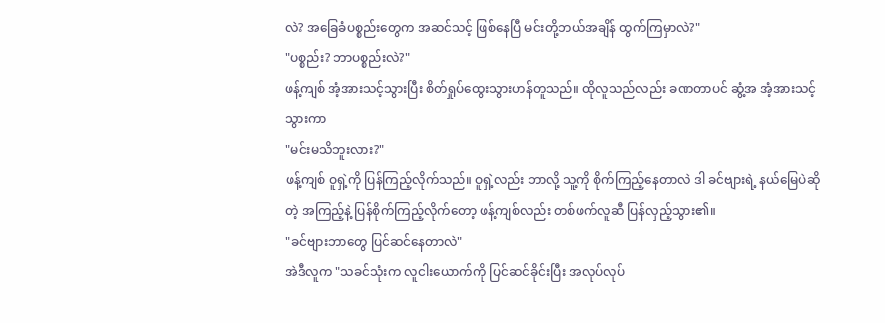လဲ? အခြေခံပစ္စည်းတွေက အဆင်သင့် ဖြစ်နေပြီ မင်းတို့ဘယ်အချိန် ထွက်ကြမှာလဲ?"
"ပစ္စည်း? ဘာပစ္စည်းလဲ?"
ဖန့်ကျစ် အံ့အားသင့်သွားပြီး စိတ်ရှုပ်ထွေးသွားဟန်တူသည်။ ထိုလူသည်လည်း ခဏတာပင် ဆွံ့အ အံ့အားသင့်သွားကာ
"မင်းမသိဘူးလား?"
ဖန့်ကျစ် ဝူရှဲ့ကို ပြန်ကြည့်လိုက်သည်။ ဝူရှဲ့လည်း ဘာလို့ သူ့ကို စိုက်ကြည့်နေတာလဲ ဒါ ခင်ဗျားရဲ့ နယ်မြေပဲဆိုတဲ့ အကြည့်နဲ့ ပြန်စိုက်ကြည့်လိုက်တော့ ဖန့်ကျစ်လည်း တစ်ဖက်လူဆီ ပြန်လှည့်သွား၏။
"ခင်ဗျားဘာတွေ ပြင်ဆင်နေတာလဲ"
အဲဒီလူက "သခင်သုံးက လူငါးယောက်ကို ပြင်ဆင်ခိုင်းပြီး အလုပ်လုပ်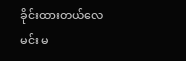ခိုင်းထားတယ်လေ မင်း မ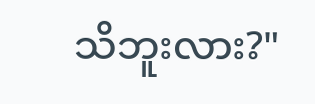သိဘူးလား?"